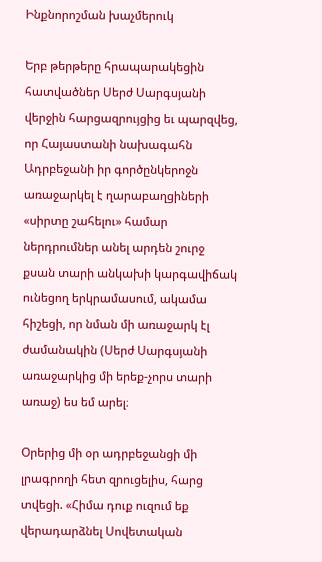Ինքնորոշման խաչմերուկ

Երբ թերթերը հրապարակեցին հատվածներ Սերժ Սարգսյանի վերջին հարցազրույցից եւ պարզվեց, որ Հայաստանի նախագահն Ադրբեջանի իր գործընկերոջն առաջարկել է ղարաբաղցիների «սիրտը շահելու» համար ներդրումներ անել արդեն շուրջ քսան տարի անկախի կարգավիճակ ունեցող երկրամասում, ակամա հիշեցի, որ նման մի առաջարկ էլ ժամանակին (Սերժ Սարգսյանի առաջարկից մի երեք-չորս տարի առաջ) ես եմ արել։

Օրերից մի օր ադրբեջանցի մի լրագրողի հետ զրուցելիս, հարց տվեցի. «Հիմա դուք ուզում եք վերադարձնել Սովետական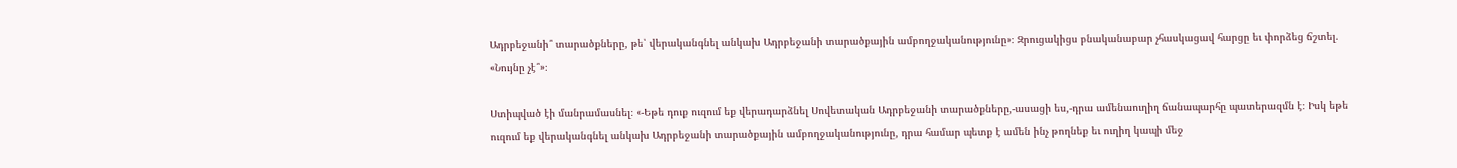Ադրբեջանի՞ տարածքները, թե՝ վերականգնել անկախ Ադրբեջանի տարածքային ամբողջականությունը»։ Զրուցակիցս բնականաբար չհասկացավ հարցը եւ փորձեց ճշտել. «Նույնը չէ՞»։

Ստիպված էի մանրամասնել։ «-Եթե դուք ուզում եք վերադարձնել Սովետական Ադրբեջանի տարածքները,-ասացի ես,-դրա ամենաուղիղ ճանապարհը պատերազմն է։ Իսկ եթե ուզում եք վերականգնել անկախ Ադրբեջանի տարածքային ամբողջականությունը, դրա համար պետք է ամեն ինչ թողնեք եւ ուղիղ կապի մեջ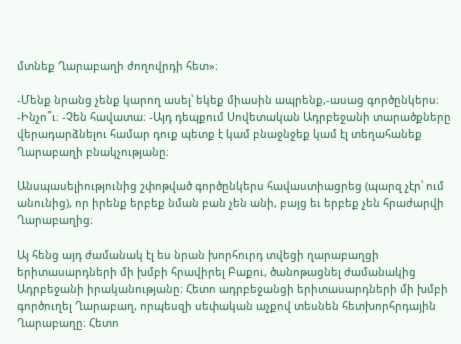մտնեք Ղարաբաղի ժողովրդի հետ»։

-Մենք նրանց չենք կարող ասել՝ եկեք միասին ապրենք,-ասաց գործընկերս։
-Ինչո՞ւ։ -Չեն հավատա։ -Այդ դեպքում Սովետական Ադրբեջանի տարածքները վերադարձնելու համար դուք պետք է կամ բնաջնջեք կամ էլ տեղահանեք Ղարաբաղի բնակչությանը։

Անսպասելիությունից շփոթված գործընկերս հավաստիացրեց (պարզ չէր՝ ում անունից), որ իրենք երբեք նման բան չեն անի, բայց եւ երբեք չեն հրաժարվի Ղարաբաղից։

Այ հենց այդ ժամանակ էլ ես նրան խորհուրդ տվեցի ղարաբաղցի երիտասարդների մի խմբի հրավիրել Բաքու, ծանոթացնել ժամանակից Ադրբեջանի իրականությանը։ Հետո ադրբեջանցի երիտասարդների մի խմբի գործուղել Ղարաբաղ, որպեսզի սեփական աչքով տեսնեն հետխորհրդային Ղարաբաղը։ Հետո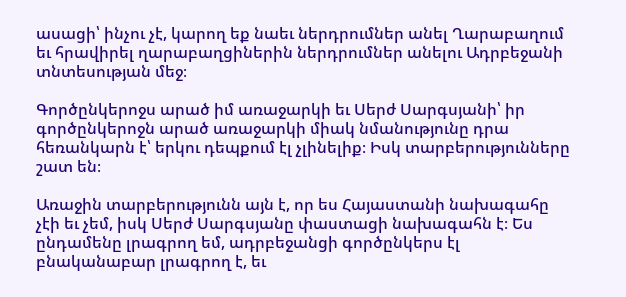ասացի՝ ինչու չէ, կարող եք նաեւ ներդրումներ անել Ղարաբաղում եւ հրավիրել ղարաբաղցիներին ներդրումներ անելու Ադրբեջանի տնտեսության մեջ։

Գործընկերոջս արած իմ առաջարկի եւ Սերժ Սարգսյանի՝ իր գործընկերոջն արած առաջարկի միակ նմանությունը դրա հեռանկարն է՝ երկու դեպքում էլ չլինելիք։ Իսկ տարբերությունները շատ են։

Առաջին տարբերությունն այն է, որ ես Հայաստանի նախագահը չէի եւ չեմ, իսկ Սերժ Սարգսյանը փաստացի նախագահն է։ Ես ընդամենը լրագրող եմ, ադրբեջանցի գործընկերս էլ բնականաբար լրագրող է, եւ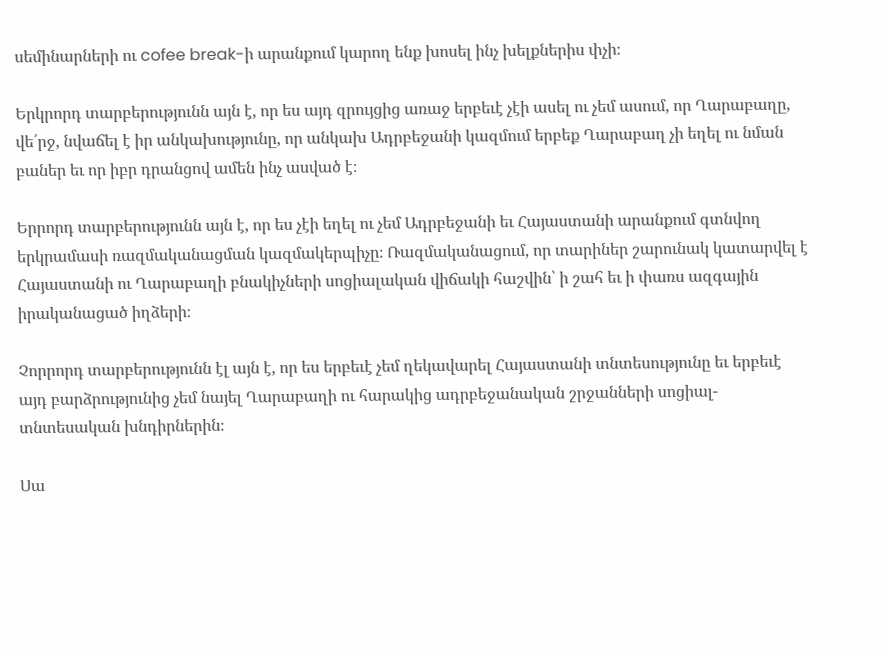սեմինարների ու cofee break-ի արանքում կարող ենք խոսել ինչ խելքներիս փչի։

Երկրորդ տարբերությունն այն է, որ ես այդ զրույցից առաջ երբեւէ չէի ասել ու չեմ ասում, որ Ղարաբաղը, վե՛րջ, նվաճել է իր անկախությունը, որ անկախ Ադրբեջանի կազմում երբեք Ղարաբաղ չի եղել ու նման բաներ եւ որ իբր դրանցով ամեն ինչ ասված է։

Երրորդ տարբերությունն այն է, որ ես չէի եղել ու չեմ Ադրբեջանի եւ Հայաստանի արանքում գտնվող երկրամասի ռազմականացման կազմակերպիչը։ Ռազմականացում, որ տարիներ շարունակ կատարվել է Հայաստանի ու Ղարաբաղի բնակիչների սոցիալական վիճակի հաշվին՝ ի շահ եւ ի փառս ազգային իրականացած իղձերի։

Չորրորդ տարբերությունն էլ այն է, որ ես երբեւէ չեմ ղեկավարել Հայաստանի տնտեսությունը եւ երբեւէ այդ բարձրությունից չեմ նայել Ղարաբաղի ու հարակից ադրբեջանական շրջանների սոցիալ-տնտեսական խնդիրներին։

Սա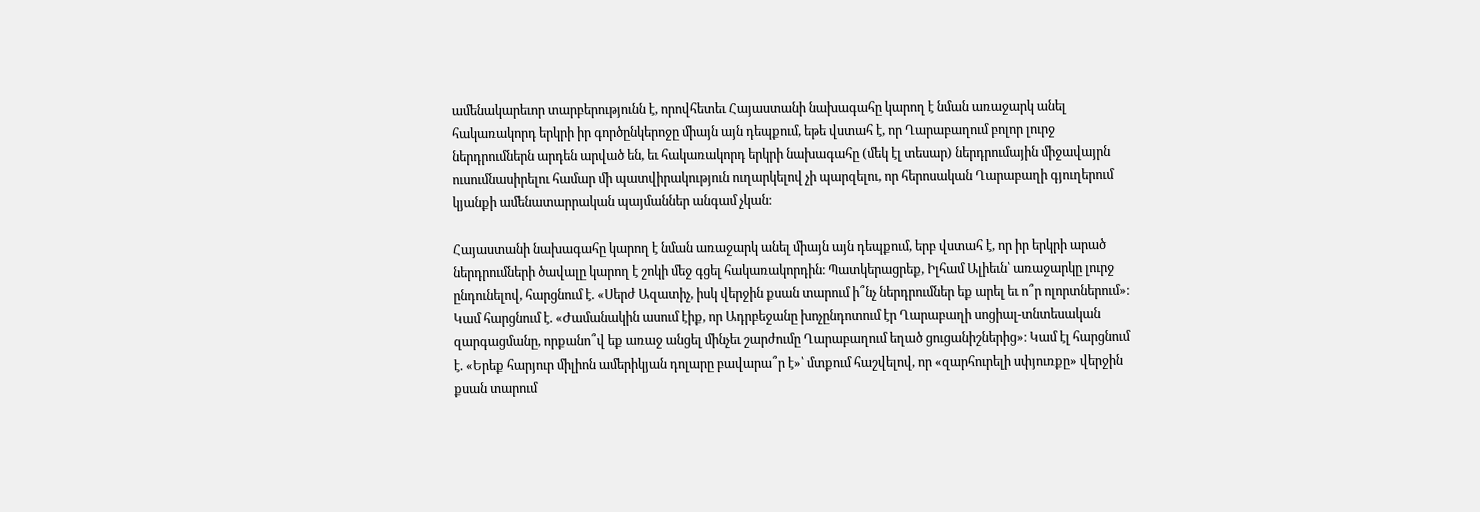ամենակարեւոր տարբերությունն է, որովհետեւ Հայաստանի նախագահը կարող է նման առաջարկ անել հակառակորդ երկրի իր գործընկերոջը միայն այն դեպքում, եթե վստահ է, որ Ղարաբաղում բոլոր լուրջ ներդրումներն արդեն արված են, եւ հակառակորդ երկրի նախագահը (մեկ էլ տեսար) ներդրումային միջավայրն ուսումնասիրելու համար մի պատվիրակություն ուղարկելով չի պարզելու, որ հերոսական Ղարաբաղի գյուղերում կյանքի ամենատարրական պայմաններ անգամ չկան։

Հայաստանի նախագահը կարող է նման առաջարկ անել միայն այն դեպքում, երբ վստահ է, որ իր երկրի արած ներդրումների ծավալը կարող է շոկի մեջ գցել հակառակորդին։ Պատկերացրեք, Իլհամ Ալիեւն՝ առաջարկը լուրջ ընդունելով, հարցնում է. «Սերժ Ազատիչ, իսկ վերջին քսան տարում ի՞նչ ներդրումներ եք արել եւ ո՞ր ոլորտներում»։ Կամ հարցնում է. «Ժամանակին ասում էիք, որ Ադրբեջանը խոչընդոտում էր Ղարաբաղի սոցիալ-տնտեսական զարգացմանը, որքանո՞վ եք առաջ անցել մինչեւ շարժումը Ղարաբաղում եղած ցուցանիշներից»։ Կամ էլ հարցնում է. «Երեք հարյուր միլիոն ամերիկյան դոլարը բավարա՞ր է»՝ մտքում հաշվելով, որ «զարհուրելի սփյուռքը» վերջին քսան տարում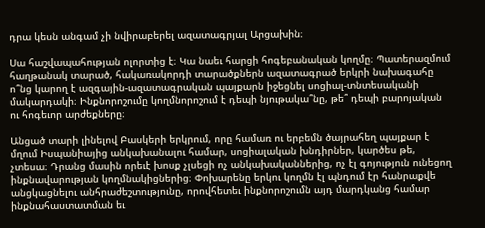դրա կեսն անգամ չի նվիրաբերել ազատագրյալ Արցախին։

Սա հաշվապահության ոլորտից է։ Կա նաեւ հարցի հոգեբանական կողմը։ Պատերազմում հաղթանակ տարած, հակառակորդի տարածքներն ազատագրած երկրի նախագահը ո՞նց կարող է ազգային-ազատագրական պայքարն իջեցնել սոցիալ-տնտեսականի մակարդակի։ Ինքնորոշումը կողմնորոշում է դեպի նյութակա՞նը, թե՞ դեպի բարոյական ու հոգեւոր արժեքները։

Անցած տարի լինելով Բասկերի երկրում, որը համառ ու երբեմն ծայրահեղ պայքար է մղում Իսպանիայից անկախանալու համար, սոցիալական խնդիրներ, կարծես թե, չտեսա։ Դրանց մասին որեւէ խոսք չլսեցի ոչ անկախականներից, ոչ էլ գոյություն ունեցող ինքնավարության կողմնակիցներից։ Փոխարենը երկու կողմն էլ պնդում էր հանրաքվե անցկացնելու անհրաժեշտությունը, որովհետեւ ինքնորոշումն այդ մարդկանց համար ինքնահաստատման եւ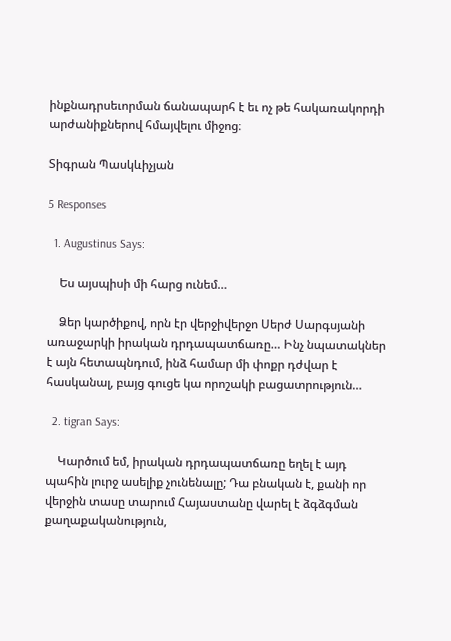ինքնադրսեւորման ճանապարհ է եւ ոչ թե հակառակորդի արժանիքներով հմայվելու միջոց։

Տիգրան Պասկևիչյան

5 Responses

  1. Augustinus Says:

    Ես այսպիսի մի հարց ունեմ…

    Ձեր կարծիքով, որն էր վերջիվերջո Սերժ Սարգսյանի առաջարկի իրական դրդապատճառը… Ինչ նպատակներ է այն հետապնդում, ինձ համար մի փոքր դժվար է հասկանալ, բայց գուցե կա որոշակի բացատրություն…

  2. tigran Says:

    Կարծում եմ, իրական դրդապատճառը եղել է այդ պահին լուրջ ասելիք չունենալը; Դա բնական է, քանի որ վերջին տասը տարում Հայաստանը վարել է ձգձգման քաղաքականություն,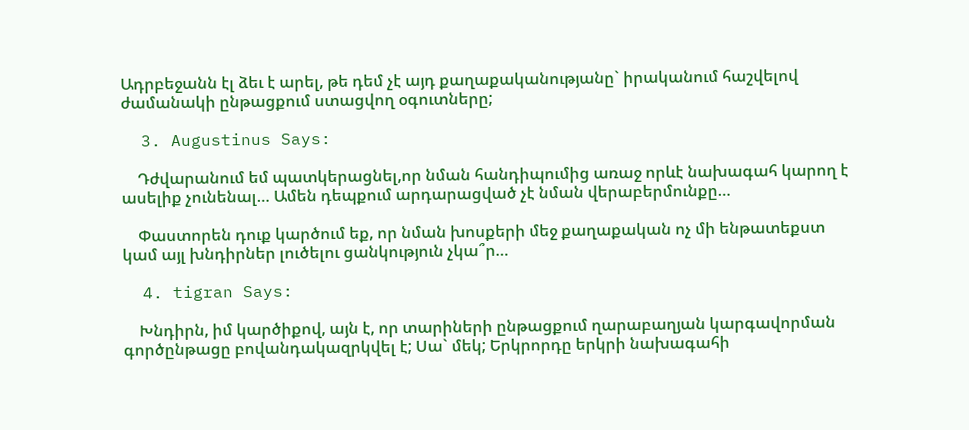Ադրբեջանն էլ ձեւ է արել, թե դեմ չէ այդ քաղաքականությանը` իրականում հաշվելով ժամանակի ընթացքում ստացվող օգուտները;

  3. Augustinus Says:

    Դժվարանում եմ պատկերացնել,որ նման հանդիպումից առաջ որևէ նախագահ կարող է ասելիք չունենալ… Ամեն դեպքում արդարացված չէ նման վերաբերմունքը…

    Փաստորեն դուք կարծում եք, որ նման խոսքերի մեջ քաղաքական ոչ մի ենթատեքստ կամ այլ խնդիրներ լուծելու ցանկություն չկա՞ր…

  4. tigran Says:

    Խնդիրն, իմ կարծիքով, այն է, որ տարիների ընթացքում ղարաբաղյան կարգավորման գործընթացը բովանդակազրկվել է; Սա` մեկ; Երկրորդը երկրի նախագահի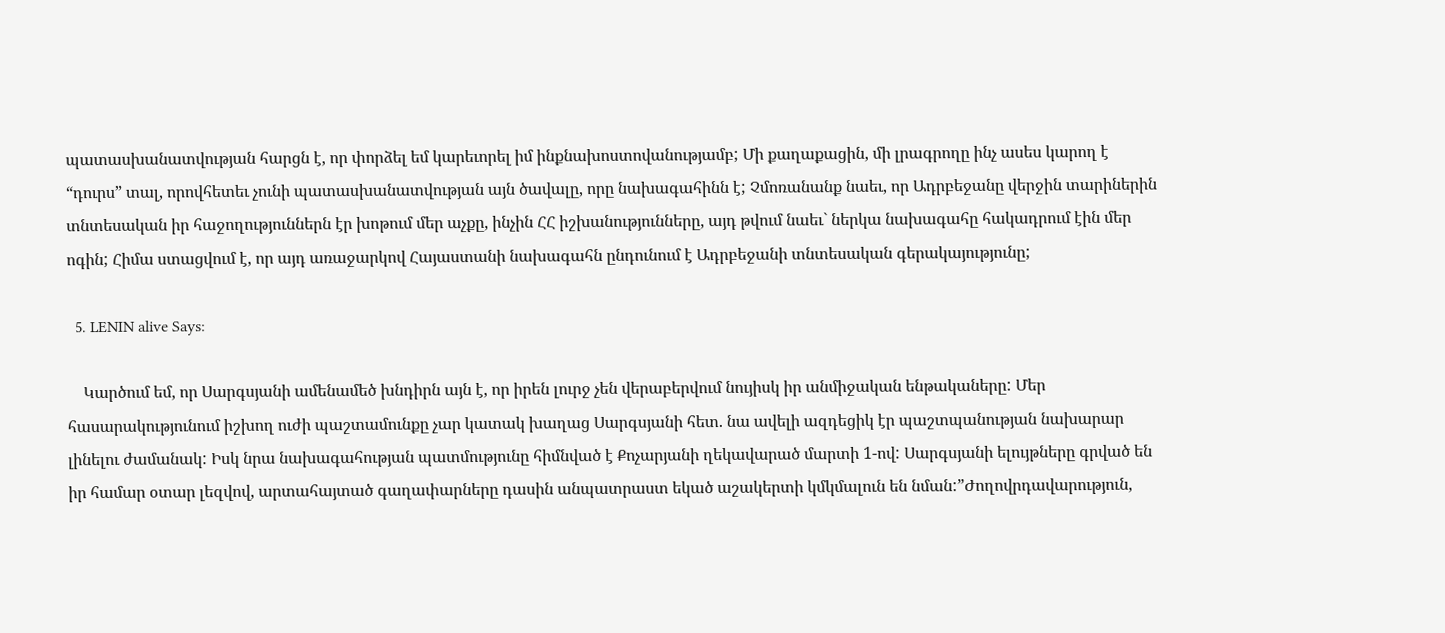պատասխանատվության հարցն է, որ փորձել եմ կարեւորել իմ ինքնախոստովանությամբ; Մի քաղաքացին, մի լրագրողը ինչ ասես կարող է “դուրս” տալ, որովհետեւ չունի պատասխանատվության այն ծավալը, որը նախագահինն է; Չմոռանանք նաեւ, որ Ադրբեջանը վերջին տարիներին տնտեսական իր հաջողություններն էր խոթում մեր աչքը, ինչին ՀՀ իշխանությունները, այդ թվում նաեւ` ներկա նախագահը հակադրում էին մեր ոգին; Հիմա ստացվում է, որ այդ առաջարկով Հայաստանի նախագահն ընդունում է Ադրբեջանի տնտեսական գերակայությունը;

  5. LENIN alive Says:

    Կարծում եմ, որ Սարգսյանի ամենամեծ խնդիրն այն է, որ իրեն լուրջ չեն վերաբերվում նույիսկ իր անմիջական ենթակաները: Մեր հասարակությունում իշխող ուժի պաշտամունքը չար կատակ խաղաց Սարգսյանի հետ. նա ավելի ազդեցիկ էր պաշտպանության նախարար լինելու ժամանակ: Իսկ նրա նախագահության պատմությունը հիմնված է Քոչարյանի ղեկավարած մարտի 1-ով: Սարգսյանի ելույթները գրված են իր համար օտար լեզվով, արտահայտած գաղափարները դասին անպատրաստ եկած աշակերտի կմկմալուն են նման:”Ժողովրդավարություն,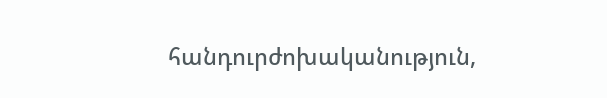հանդուրժոխականություն,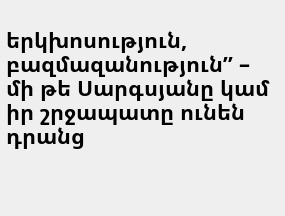երկխոսություն, բազմազանություն” – մի թե Սարգսյանը կամ իր շրջապատը ունեն դրանց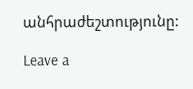անհրաժեշտությունը:

Leave a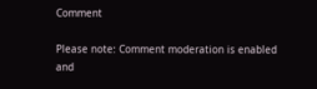Comment

Please note: Comment moderation is enabled and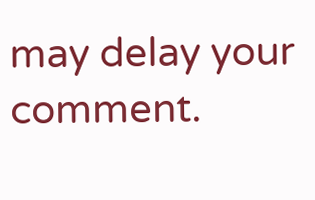may delay your comment.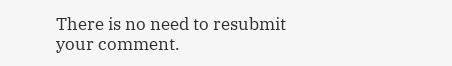There is no need to resubmit your comment.